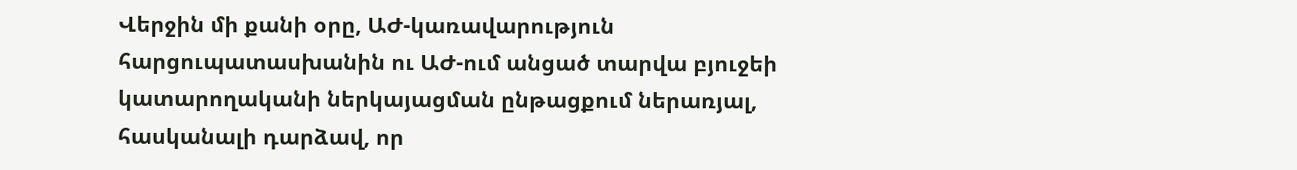Վերջին մի քանի օրը, ԱԺ-կառավարություն հարցուպատասխանին ու ԱԺ-ում անցած տարվա բյուջեի կատարողականի ներկայացման ընթացքում ներառյալ, հասկանալի դարձավ, որ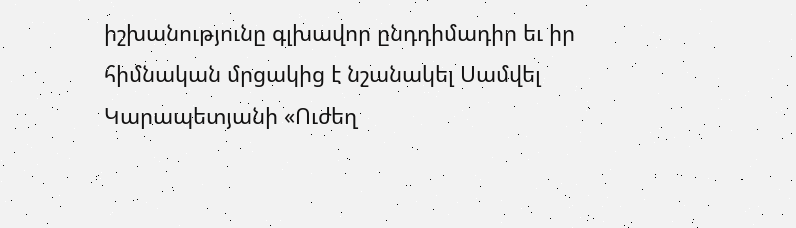իշխանությունը գլխավոր ընդդիմադիր եւ իր հիմնական մրցակից է նշանակել Սամվել Կարապետյանի «Ուժեղ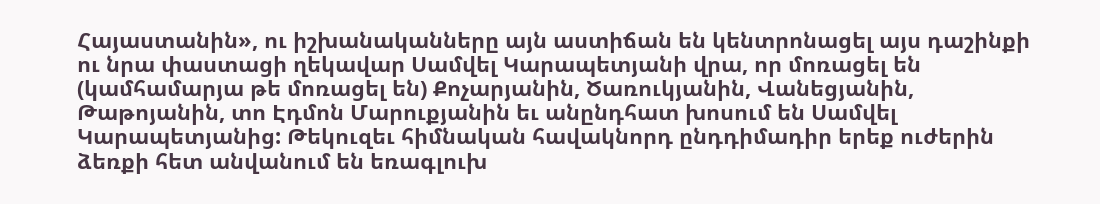Հայաստանին», ու իշխանականները այն աստիճան են կենտրոնացել այս դաշինքի ու նրա փաստացի ղեկավար Սամվել Կարապետյանի վրա, որ մոռացել են (կամհամարյա թե մոռացել են) Քոչարյանին, Ծառուկյանին, Վանեցյանին, Թաթոյանին, տո Էդմոն Մարուքյանին եւ անընդհատ խոսում են Սամվել Կարապետյանից: Թեկուզեւ հիմնական հավակնորդ ընդդիմադիր երեք ուժերին ձեռքի հետ անվանում են եռագլուխ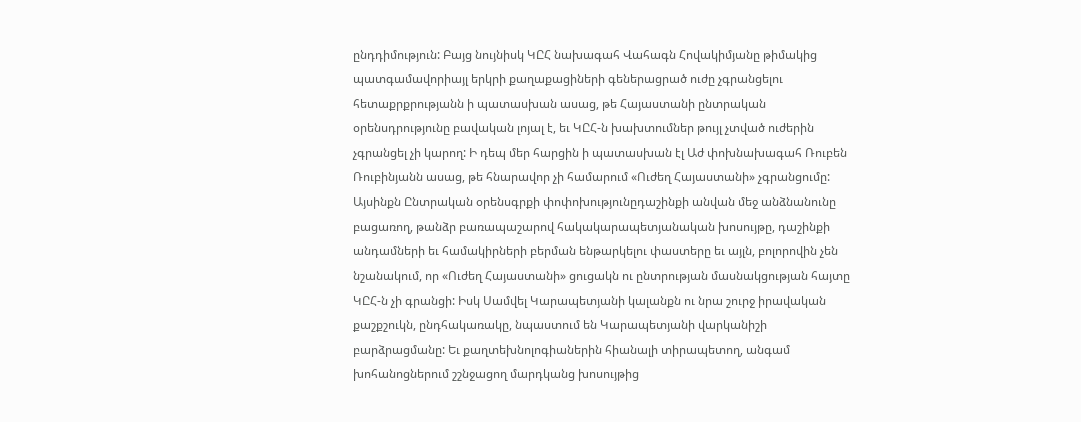ընդդիմություն: Բայց նույնիսկ ԿԸՀ նախագահ Վահագն Հովակիմյանը թիմակից պատգամավորիայլ երկրի քաղաքացիների գեներացրած ուժը չգրանցելու հետաքրքրությանն ի պատասխան ասաց, թե Հայաստանի ընտրական օրենսդրությունը բավական լոյալ է, եւ ԿԸՀ-ն խախտումներ թույլ չտված ուժերին չգրանցել չի կարող: Ի դեպ մեր հարցին ի պատասխան էլ Աժ փոխնախագահ Ռուբեն Ռուբինյանն ասաց, թե հնարավոր չի համարում «Ուժեղ Հայաստանի» չգրանցումը:
Այսինքն Ընտրական օրենսգրքի փոփոխությունըդաշինքի անվան մեջ անձնանունը բացառող, թանձր բառապաշարով հակակարապետյանական խոսույթը, դաշինքի անդամների եւ համակիրների բերման ենթարկելու փաստերը եւ այլն, բոլորովին չեն նշանակում, որ «Ուժեղ Հայաստանի» ցուցակն ու ընտրության մասնակցության հայտը ԿԸՀ-ն չի գրանցի: Իսկ Սամվել Կարապետյանի կալանքն ու նրա շուրջ իրավական քաշքշուկն, ընդհակառակը, նպաստում են Կարապետյանի վարկանիշի բարձրացմանը: Եւ քաղտեխնոլոգիաներին հիանալի տիրապետող, անգամ խոհանոցներում շշնջացող մարդկանց խոսույթից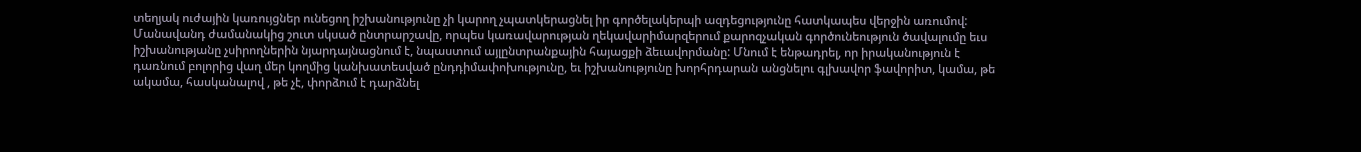տեղյակ ուժային կառույցներ ունեցող իշխանությունը չի կարող չպատկերացնել իր գործելակերպի ազդեցությունը հատկապես վերջին առումով: Մանավանդ ժամանակից շուտ սկսած ընտրարշավը, որպես կառավարության ղեկավարիմարզերում քարոզչական գործունեություն ծավալումը եւս իշխանությանը չսիրողներին նյարդայնացնում է, նպաստում այլընտրանքային հայացքի ձեւավորմանը: Մնում է ենթադրել, որ իրականություն է դառնում բոլորից վաղ մեր կողմից կանխատեսված ընդդիմափոխությունը, եւ իշխանությունը խորհրդարան անցնելու գլխավոր ֆավորիտ, կամա, թե ակամա, հասկանալով , թե չէ, փորձում է դարձնել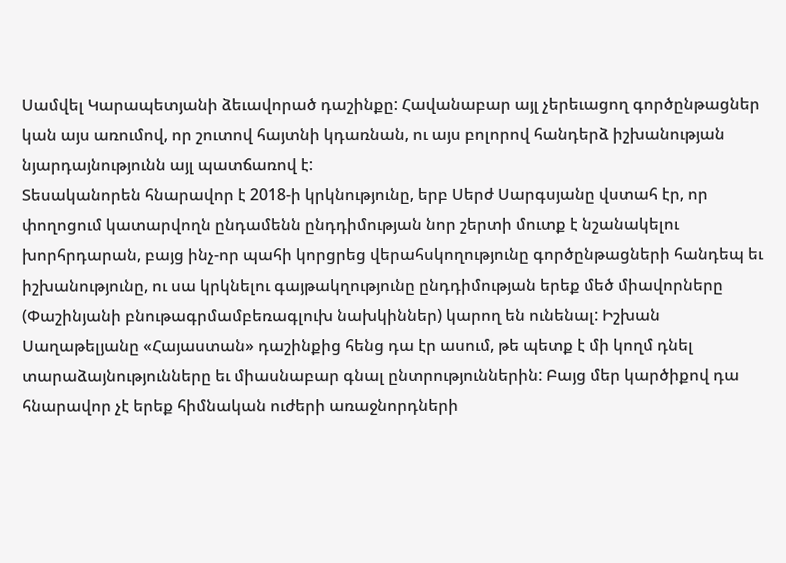Սամվել Կարապետյանի ձեւավորած դաշինքը: Հավանաբար այլ չերեւացող գործընթացներ կան այս առումով, որ շուտով հայտնի կդառնան, ու այս բոլորով հանդերձ իշխանության նյարդայնությունն այլ պատճառով է:
Տեսականորեն հնարավոր է 2018-ի կրկնությունը, երբ Սերժ Սարգսյանը վստահ էր, որ փողոցում կատարվողն ընդամենն ընդդիմության նոր շերտի մուտք է նշանակելու խորհրդարան, բայց ինչ-որ պահի կորցրեց վերահսկողությունը գործընթացների հանդեպ եւ իշխանությունը, ու սա կրկնելու գայթակղությունը ընդդիմության երեք մեծ միավորները (Փաշինյանի բնութագրմամբեռագլուխ նախկիններ) կարող են ունենալ: Իշխան Սաղաթելյանը «Հայաստան» դաշինքից հենց դա էր ասում, թե պետք է մի կողմ դնել տարաձայնությունները եւ միասնաբար գնալ ընտրություններին: Բայց մեր կարծիքով դա հնարավոր չէ երեք հիմնական ուժերի առաջնորդների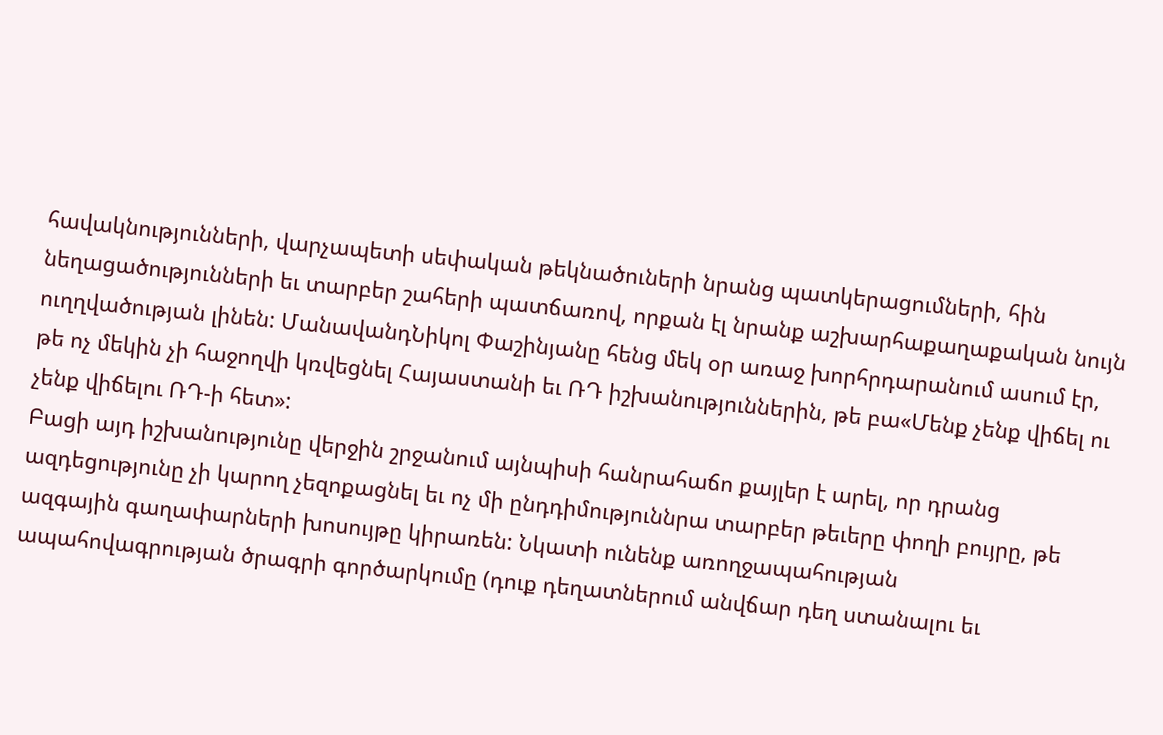հավակնությունների, վարչապետի սեփական թեկնածուների նրանց պատկերացումների, հին նեղացածությունների եւ տարբեր շահերի պատճառով, որքան էլ նրանք աշխարհաքաղաքական նույն ուղղվածության լինեն: ՄանավանդՆիկոլ Փաշինյանը հենց մեկ օր առաջ խորհրդարանում ասում էր, թե ոչ մեկին չի հաջողվի կռվեցնել Հայաստանի եւ ՌԴ իշխանություններին, թե բա«Մենք չենք վիճել ու չենք վիճելու ՌԴ-ի հետ»:
Բացի այդ իշխանությունը վերջին շրջանում այնպիսի հանրահաճո քայլեր է արել, որ դրանց ազդեցությունը չի կարող չեզոքացնել եւ ոչ մի ընդդիմություննրա տարբեր թեւերը փողի բույրը, թե ազգային գաղափարների խոսույթը կիրառեն: Նկատի ունենք առողջապահության ապահովագրության ծրագրի գործարկումը (դուք դեղատներում անվճար դեղ ստանալու եւ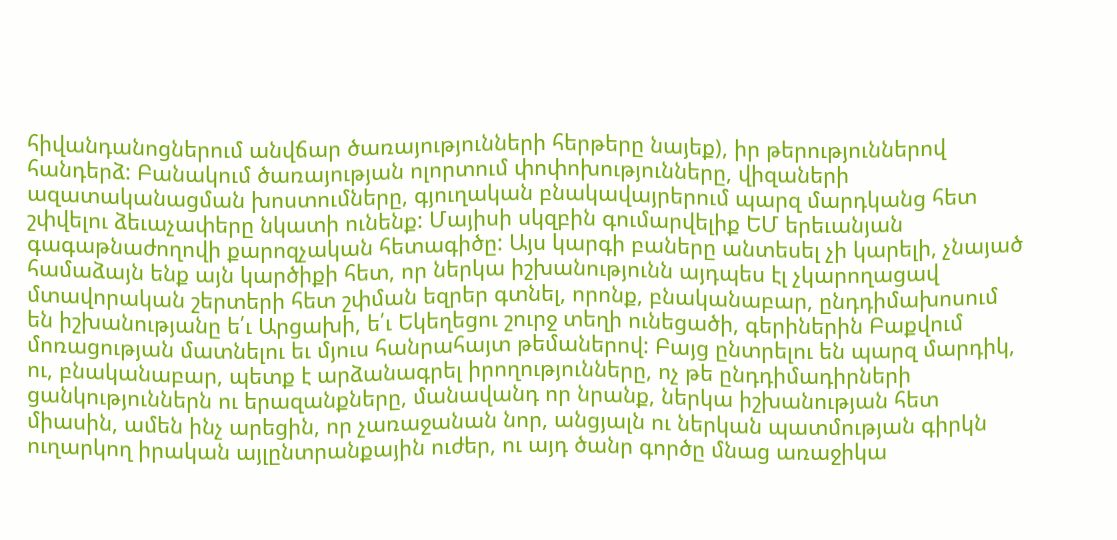հիվանդանոցներում անվճար ծառայությունների հերթերը նայեք), իր թերություններով հանդերձ: Բանակում ծառայության ոլորտում փոփոխությունները, վիզաների ազատականացման խոստումները, գյուղական բնակավայրերում պարզ մարդկանց հետ շփվելու ձեւաչափերը նկատի ունենք: Մայիսի սկզբին գումարվելիք ԵՄ երեւանյան գագաթնաժողովի քարոզչական հետագիծը: Այս կարգի բաները անտեսել չի կարելի, չնայած համաձայն ենք այն կարծիքի հետ, որ ներկա իշխանությունն այդպես էլ չկարողացավ մտավորական շերտերի հետ շփման եզրեր գտնել, որոնք, բնականաբար, ընդդիմախոսում են իշխանությանը ե՛ւ Արցախի, ե՛ւ Եկեղեցու շուրջ տեղի ունեցածի, գերիներին Բաքվում մոռացության մատնելու եւ մյուս հանրահայտ թեմաներով: Բայց ընտրելու են պարզ մարդիկ, ու, բնականաբար, պետք է արձանագրել իրողությունները, ոչ թե ընդդիմադիրների ցանկություններն ու երազանքները, մանավանդ որ նրանք, ներկա իշխանության հետ միասին, ամեն ինչ արեցին, որ չառաջանան նոր, անցյալն ու ներկան պատմության գիրկն ուղարկող իրական այլընտրանքային ուժեր, ու այդ ծանր գործը մնաց առաջիկա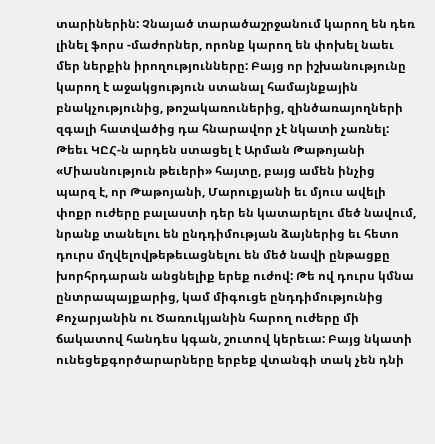տարիներին: Չնայած տարածաշրջանում կարող են դեռ լինել ֆորս -մաժորներ, որոնք կարող են փոխել նաեւ մեր ներքին իրողությունները: Բայց որ իշխանությունը կարող է աջակցություն ստանալ համայնքային բնակչությունից, թոշակառուներից, զինծառայողների զգալի հատվածից դա հնարավոր չէ նկատի չառնել:
Թեեւ ԿԸՀ-ն արդեն ստացել է Արման Թաթոյանի «Միասնություն թեւերի» հայտը, բայց ամեն ինչից պարզ է, որ Թաթոյանի, Մարուքյանի եւ մյուս ավելի փոքր ուժերը բալաստի դեր են կատարելու մեծ նավում, նրանք տանելու են ընդդիմության ձայներից եւ հետո դուրս մղվելովթեթեւացնելու են մեծ նավի ընթացքը խորհրդարան անցնելիք երեք ուժով: Թե ով դուրս կմնա ընտրապայքարից, կամ միգուցե ընդդիմությունից Քոչարյանին ու Ծառուկյանին հարող ուժերը մի ճակատով հանդես կգան, շուտով կերեւա: Բայց նկատի ունեցեքգործարարները երբեք վտանգի տակ չեն դնի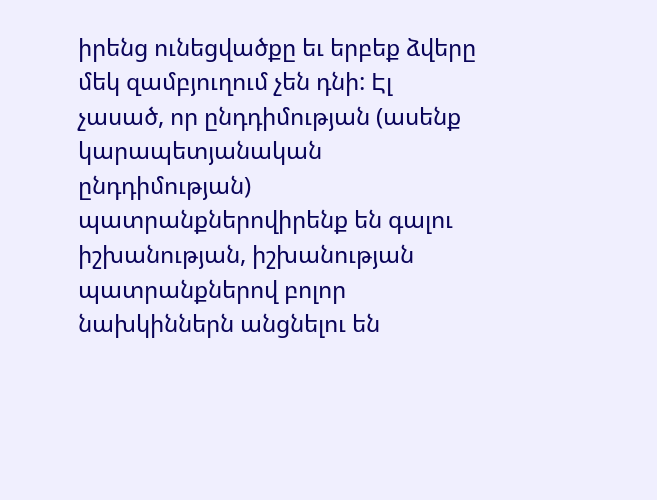իրենց ունեցվածքը եւ երբեք ձվերը մեկ զամբյուղում չեն դնի: Էլ չասած, որ ընդդիմության (ասենք կարապետյանական ընդդիմության) պատրանքներովիրենք են գալու իշխանության, իշխանության պատրանքներով բոլոր նախկիններն անցնելու են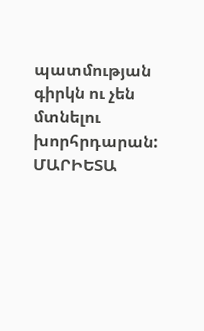պատմության գիրկն ու չեն մտնելու խորհրդարան:
ՄԱՐԻԵՏԱ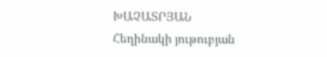ԽԱՉԱՏՐՅԱՆ
Հեղինակի յութուբյան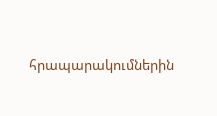հրապարակումներին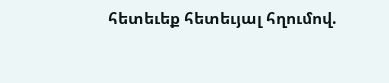հետեւեք հետեւյալ հղումով.